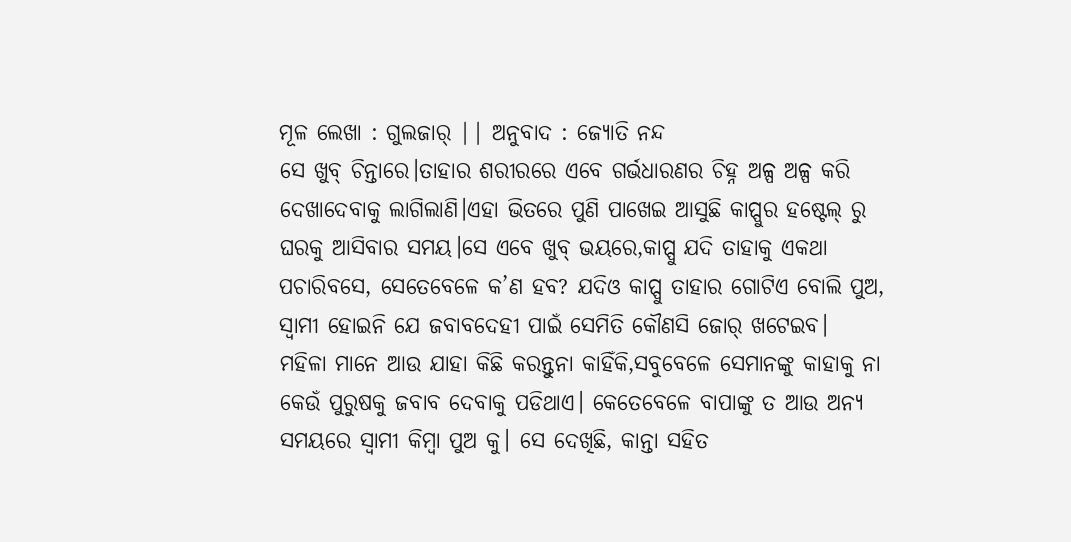ମୂଳ ଲେଖା : ଗୁଲଜାର୍ || ଅନୁବାଦ : ଜ୍ୟୋତି ନନ୍ଦ
ସେ ଖୁବ୍ ଚିନ୍ତାରେ।ତାହାର ଶରୀରରେ ଏବେ ଗର୍ଭଧାରଣର ଚିହ୍ନ ଅଳ୍ପ ଅଳ୍ପ କରି ଦେଖାଦେବାକୁ ଲାଗିଲାଣି।ଏହା ଭିତରେ ପୁଣି ପାଖେଇ ଆସୁଛି କାପ୍ପୁର ହଷ୍ଟେଲ୍ ରୁ ଘରକୁ ଆସିବାର ସମୟ।ସେ ଏବେ ଖୁବ୍ ଭୟରେ,କାପ୍ପୁ ଯଦି ତାହାକୁ ଏକଥା ପଚାରିବସେ, ସେତେବେଳେ କ’ଣ ହବ? ଯଦିଓ କାପ୍ପୁ ତାହାର ଗୋଟିଏ ବୋଲି ପୁଅ, ସ୍ୱାମୀ ହୋଇନି ଯେ ଜବାବଦେହୀ ପାଇଁ ସେମିତି କୌଣସି ଜୋର୍ ଖଟେଇବ।
ମହିଳା ମାନେ ଆଉ ଯାହା କିଛି କରନ୍ତୁନା କାହିଁକି,ସବୁବେଳେ ସେମାନଙ୍କୁ କାହାକୁ ନା କେଉଁ ପୁରୁଷକୁ ଜବାବ ଦେବାକୁ ପଡିଥାଏ। କେତେବେଳେ ବାପାଙ୍କୁ ତ ଆଉ ଅନ୍ୟ ସମୟରେ ସ୍ୱାମୀ କିମ୍ବା ପୁଅ କୁ। ସେ ଦେଖିଛି, କାନ୍ତା ସହିତ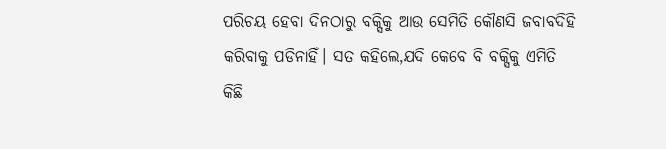ପରିଚୟ ହେବା ଦିନଠାରୁ ବକ୍ସିକୁ ଆଉ ସେମିତି କୌଣସି ଜବାବଦିହି କରିବାକୁ ପଡିନାହିଁ। ସତ କହିଲେ,ଯଦି କେବେ ବି ବକ୍ସିକୁ ଏମିତି କିଛି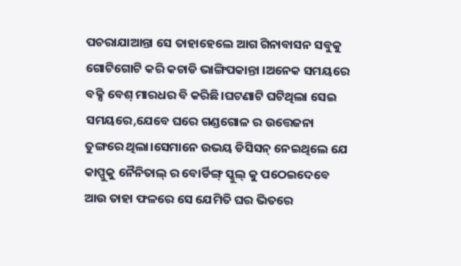ପଚରାଯାଆନ୍ତା ସେ ତାହାହେଲେ ଆଗ ଗିନାବାସନ ସବୁକୁ ଗୋଟିଗୋଟି କରି କଚାଡି ଭାଙ୍ଗିପକାନ୍ତା ।ଅନେକ ସମୟରେ ବକ୍ସି ବେଶ୍ ମାରଧର ବି କରିଛି।ଘଟଣାଟି ଘଟିଥିଲା ସେଇ ସମୟରେ,ଯେବେ ଘରେ ଗଣ୍ଡଗୋଳ ର ଉତ୍ତେଜନା ତୁଙ୍ଗରେ ଥିଲା।ସେମାନେ ଉଭୟ ଡିସିସନ୍ ନେଇଥିଲେ ଯେ କାପ୍ପୁକୁ ନୈନିତାଲ୍ ର ବୋର୍ଡିଙ୍ଗ୍ ସ୍କୁଲ୍ କୁ ପଠେଇଦେବେ ଆଉ ତାହା ଫଳରେ ସେ ଯେମିତି ଘର ଭିତରେ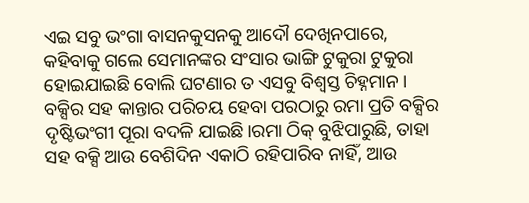ଏଇ ସବୁ ଭଂଗା ବାସନକୁସନକୁ ଆଦୌ ଦେଖିନପାରେ, କହିବାକୁ ଗଲେ ସେମାନଙ୍କର ସଂସାର ଭାଙ୍ଗି ଟୁକୁରା ଟୁକୁରା ହୋଇଯାଇଛି ବୋଲି ଘଟଣାର ତ ଏସବୁ ବିଶ୍ୱସ୍ତ ଚିହ୍ନମାନ। ବକ୍ସିର ସହ କାନ୍ତାର ପରିଚୟ ହେବା ପରଠାରୁ ରମା ପ୍ରତି ବକ୍ସିର ଦୃଷ୍ଟିଭଂଗୀ ପୂରା ବଦଳି ଯାଇଛି।ରମା ଠିକ୍ ବୁଝିପାରୁଛି, ତାହା ସହ ବକ୍ସି ଆଉ ବେଶିଦିନ ଏକାଠି ରହିପାରିବ ନାହିଁ, ଆଉ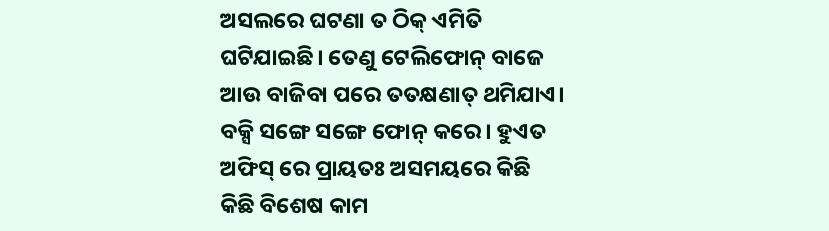ଅସଲରେ ଘଟଣା ତ ଠିକ୍ ଏମିତି ଘଟିଯାଇଛି। ତେଣୁ ଟେଲିଫୋନ୍ ବାଜେ ଆଉ ବାଜିବା ପରେ ତତକ୍ଷଣାତ୍ ଥମିଯାଏ। ବକ୍ସି ସଙ୍ଗେ ସଙ୍ଗେ ଫୋନ୍ କରେ। ହୁଏତ ଅଫିସ୍ ରେ ପ୍ରାୟତଃ ଅସମୟରେ କିଛି କିଛି ବିଶେଷ କାମ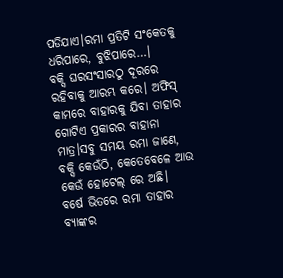ପଡିଯାଏ।ରମା ପ୍ରତିଟି ସଂକେତକୁ ଧରିପାରେ, ବୁଝିପାରେ…।
ବକ୍ସି ଘରସଂସାରଠୁ ଦୂରରେ ରହିବାକୁ ଆରମ୍ଭ କରେ। ଅଫିସ୍ କାମରେ ବାହାରକୁ ଯିବା ତାହାର ଗୋଟିଏ ପ୍ରକାରର ବାହାନା ମାତ୍ର।ସବୁ ସମୟ ରମା ଜାଣେ, ବକ୍ସି କେଉଁଠି, କେତେବେଳେ ଆଉ କେଉଁ ହୋଟେଲ୍ ରେ ଅଛି।
ବର୍ଷେ ଭିତରେ ରମା ତାହାର ବ୍ୟାଙ୍କର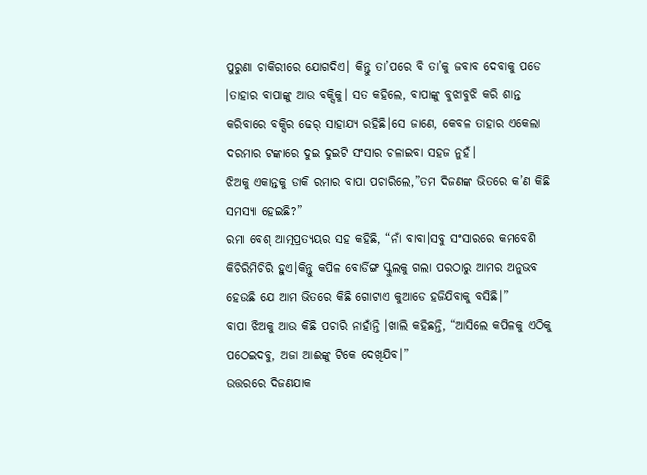ପୁରୁଣା ଚାକିରୀରେ ଯୋଗଦିଏ। କିନ୍ତୁ ତା’ପରେ ବି ତା’କୁ ଜବାବ ଦେବାକୁ ପଡେ ।ତାହାର ବାପାଙ୍କୁ ଆଉ ବକ୍ସିକୁ। ସତ କହିଲେ, ବାପାଙ୍କୁ ବୁଝାବୁଝି କରି ଶାନ୍ତ କରିବାରେ ବକ୍ସିର ଢେର୍ ସାହାଯ୍ୟ ରହିଛି।ସେ ଜାଣେ, କେବଳ ତାହାର ଏକେଲା ଦରମାର ଟଙ୍କାରେ ଦୁଇ ଦୁଇଟି ସଂସାର ଚଳାଇବା ସହଜ ନୁହଁ।
ଝିଅକୁ ଏକାନ୍ତକୁ ଡାକି ରମାର ବାପା ପଚାରିଲେ,”ତମ ଦିଜଣଙ୍କ ଭିତରେ କ’ଣ କିଛି ସମସ୍ୟା ହେଇଛି?”
ରମା ବେଶ୍ ଆତ୍ମପ୍ରତ୍ୟୟର ସହ କହିଛି, “ନାଁ ବାବା।ସବୁ ସଂସାରରେ କମବେଶି କିଚିରିମିଚିରି ହୁଏ।କିନ୍ତୁ କପିଳ ବୋର୍ଡିଙ୍ଗ ସ୍କୁଲକୁ ଗଲା ପରଠାରୁ ଆମର ଅନୁଭବ ହେଉଛି ଯେ ଆମ ଭିତରେ କିଛି ଗୋଟାଏ କୁଆଡେ ହଜିଯିବାକୁ ବସିଛି।”
ବାପା ଝିଅକୁ ଆଉ କିଛି ପଚାରି ନାହାଁନ୍ତି ।ଖାଲି କହିଛନ୍ତି, “ଆସିଲେ କପିଳକୁ ଏଠିକୁ ପଠେଇଦବୁ, ଅଜା ଆଈଙ୍କୁ ଟିକେ ଦେଖିଯିବ।”
ଉତ୍ତରରେ ଦିଜଣଯାକ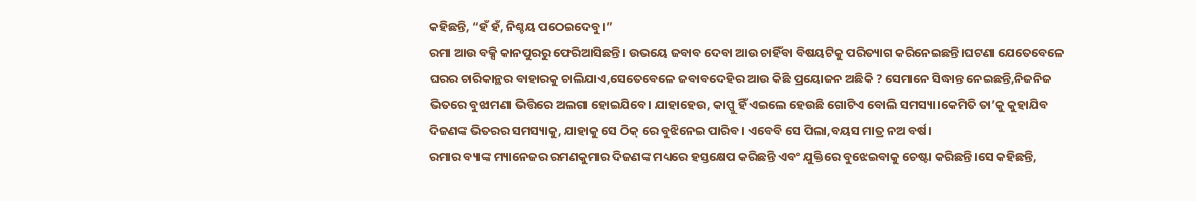କହିଛନ୍ତି, “ହଁ ହଁ, ନିଶ୍ଚୟ ପଠେଇଦେବୁ।”
ରମା ଆଉ ବକ୍ସି କାନପୁରରୁ ଫେରିଆସିଛନ୍ତି। ଉଭୟେ ଜବାବ ଦେବା ଆଉ ଚାହିଁବା ବିଷୟଟିକୁ ପରିତ୍ୟାଗ କରିନେଇଛନ୍ତି।ଘଟଣା ଯେତେବେଳେ ଘରର ଚାରିକାନ୍ଥର ବାହାରକୁ ଚାଲିଯାଏ,ସେତେବେଳେ ଜବାବଦେହିର ଆଉ କିଛି ପ୍ରୟୋଜନ ଅଛିକି ? ସେମାନେ ସିଦ୍ଧାନ୍ତ ନେଇଛନ୍ତି,ନିଜନିଜ ଭିତରେ ବୁଝାମଣା ଭିତ୍ତିରେ ଅଲଗା ହୋଇଯିବେ। ଯାହାହେଉ, କାପ୍ପୁ ହିଁ ଏଇଲେ ହେଉଛି ଗୋଟିଏ ବୋଲି ସମସ୍ୟା।କେମିତି ତା’କୁ କୁହାଯିବ ଦିଜଣଙ୍କ ଭିତରର ସମସ୍ୟାକୁ, ଯାହାକୁ ସେ ଠିକ୍ ରେ ବୁଝିନେଇ ପାରିବ। ଏବେବି ସେ ପିଲା,ବୟସ ମାତ୍ର ନଅ ବର୍ଷ।
ରମାର ବ୍ୟାଙ୍କ ମ୍ୟାନେଜର ରମଣକୁମାର ଦିଜଣଙ୍କ ମଧ୍ୟରେ ହସ୍ତକ୍ଷେପ କରିଛନ୍ତି ଏବଂ ଯୁକ୍ତିରେ ବୁଝେଇବାକୁ ଚେଷ୍ଟା କରିଛନ୍ତି।ସେ କହିଛନ୍ତି,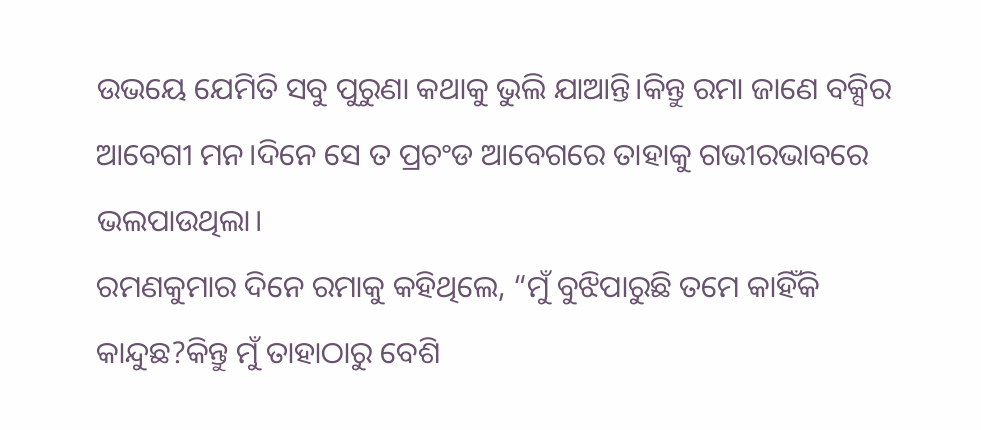ଉଭୟେ ଯେମିତି ସବୁ ପୁରୁଣା କଥାକୁ ଭୁଲି ଯାଆନ୍ତି।କିନ୍ତୁ ରମା ଜାଣେ ବକ୍ସିର ଆବେଗୀ ମନ।ଦିନେ ସେ ତ ପ୍ରଚଂଡ ଆବେଗରେ ତାହାକୁ ଗଭୀରଭାବରେ ଭଲପାଉଥିଲା।
ରମଣକୁମାର ଦିନେ ରମାକୁ କହିଥିଲେ, “ମୁଁ ବୁଝିପାରୁଛି ତମେ କାହିଁକି କାନ୍ଦୁଛ?କିନ୍ତୁ ମୁଁ ତାହାଠାରୁ ବେଶି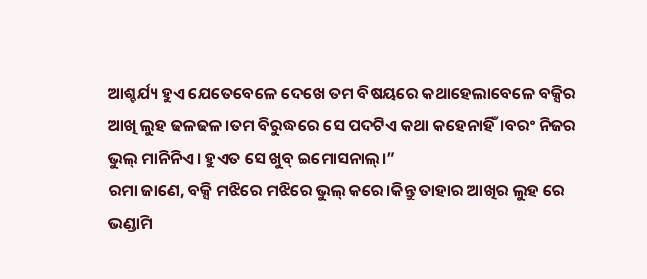ଆଶ୍ଚର୍ଯ୍ୟ ହୁଏ ଯେତେବେଳେ ଦେଖେ ତମ ବିଷୟରେ କଥାହେଲାବେଳେ ବକ୍ସିର ଆଖି ଲୁହ ଢଳଢଳ।ତମ ବିରୁଦ୍ଧରେ ସେ ପଦଟିଏ କଥା କହେନାହିଁ।ବରଂ ନିଜର ଭୁଲ୍ ମାନିନିଏ। ହୁଏତ ସେ ଖୁବ୍ ଇମୋସନାଲ୍।”
ରମା ଜାଣେ, ବକ୍ସି ମଝିରେ ମଝିରେ ଭୁଲ୍ କରେ।କିନ୍ତୁ ତାହାର ଆଖିର ଲୁହ ରେ ଭଣ୍ଡାମି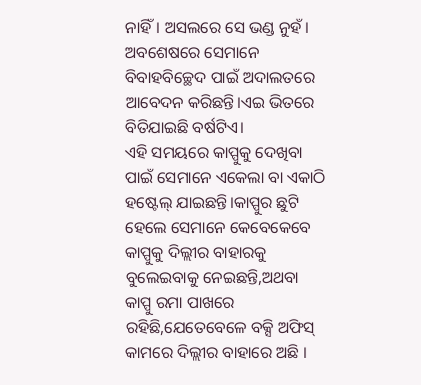ନାହିଁ। ଅସଲରେ ସେ ଭଣ୍ଡ ନୁହଁ।
ଅବଶେଷରେ ସେମାନେ ବିବାହବିଚ୍ଛେଦ ପାଇଁ ଅଦାଲତରେ ଆବେଦନ କରିଛନ୍ତି।ଏଇ ଭିତରେ ବିତିଯାଇଛି ବର୍ଷଟିଏ।
ଏହି ସମୟରେ କାପ୍ପୁକୁ ଦେଖିବା ପାଇଁ ସେମାନେ ଏକେଲା ବା ଏକାଠି ହଷ୍ଟେଲ୍ ଯାଇଛନ୍ତି।କାପ୍ପୁର ଛୁଟି ହେଲେ ସେମାନେ କେବେକେବେ କାପ୍ପୁକୁ ଦିଲ୍ଲୀର ବାହାରକୁ ବୁଲେଇବାକୁ ନେଇଛନ୍ତି,ଅଥବା କାପ୍ପୁ ରମା ପାଖରେ ରହିଛି,ଯେତେବେଳେ ବକ୍ସି ଅଫିସ୍ କାମରେ ଦିଲ୍ଲୀର ବାହାରେ ଅଛି ।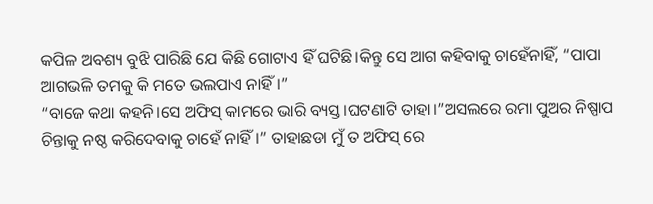କପିଳ ଅବଶ୍ୟ ବୁଝି ପାରିଛି ଯେ କିଛି ଗୋଟାଏ ହିଁ ଘଟିଛି।କିନ୍ତୁ ସେ ଆଗ କହିବାକୁ ଚାହେଁନାହିଁ, “ପାପା ଆଗଭଳି ତମକୁ କି ମତେ ଭଲପାଏ ନାହିଁ।”
“ବାଜେ କଥା କହନି।ସେ ଅଫିସ୍ କାମରେ ଭାରି ବ୍ୟସ୍ତ।ଘଟଣାଟି ତାହା।”ଅସଲରେ ରମା ପୁଅର ନିଷ୍ପାପ ଚିନ୍ତାକୁ ନଷ୍ଠ କରିଦେବାକୁ ଚାହେଁ ନାହିଁ।” ତାହାଛଡା ମୁଁ ତ ଅଫିସ୍ ରେ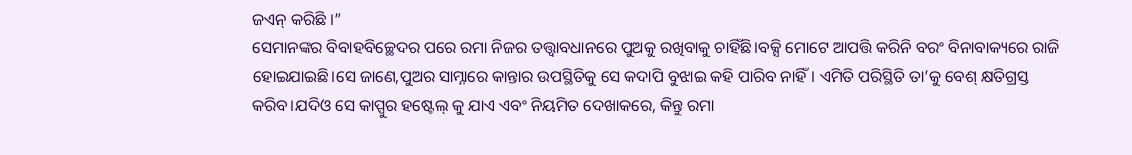ଜଏନ୍ କରିଛି ।”
ସେମାନଙ୍କର ବିବାହବିଚ୍ଛେଦର ପରେ ରମା ନିଜର ତତ୍ତ୍ୱାବଧାନରେ ପୁଅକୁ ରଖିବାକୁ ଚାହିଁଛି।ବକ୍ସି ମୋଟେ ଆପତ୍ତି କରିନି ବରଂ ବିନାବାକ୍ୟରେ ରାଜି ହୋଇଯାଇଛି।ସେ ଜାଣେ,ପୁଅର ସାମ୍ନାରେ କାନ୍ତାର ଉପସ୍ଥିତିକୁ ସେ କଦାପି ବୁଝାଇ କହି ପାରିବ ନାହିଁ। ଏମିତି ପରିସ୍ଥିତି ତା’କୁ ବେଶ୍ କ୍ଷତିଗ୍ରସ୍ତ କରିବ।ଯଦିଓ ସେ କାପ୍ପୁର ହଷ୍ଟେଲ୍ କୁ ଯାଏ ଏବଂ ନିୟମିତ ଦେଖାକରେ, କିନ୍ତୁ ରମା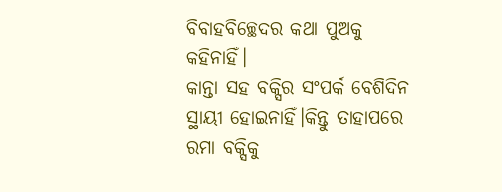ବିବାହବିଚ୍ଛେଦର କଥା ପୁଅକୁ କହିନାହିଁ।
କାନ୍ତା ସହ ବକ୍ସିର ସଂପର୍କ ବେଶିଦିନ ସ୍ଥାୟୀ ହୋଇନାହିଁ।କିନ୍ତୁ ତାହାପରେ ରମା ବକ୍ସିକୁ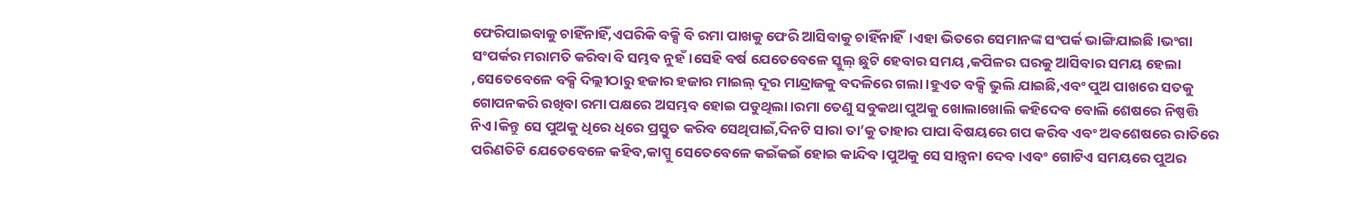ଫେରିପାଇବାକୁ ଚାହିଁନାହିଁ,ଏପରିକି ବକ୍ସି ବି ରମା ପାଖକୁ ଫେରି ଆସିବାକୁ ଚାହିଁନାହିଁ।ଏହା ଭିତରେ ସେମାନଙ୍କ ସଂପର୍କ ଭାଙ୍ଗିଯାଇଛି ।ଭଂଗା ସଂପର୍କର ମରାମତି କରିବା ବି ସମ୍ଭବ ନୁହଁ।ସେହି ବର୍ଷ ଯେତେବେଳେ ସ୍କୁଲ୍ ଛୁଟି ହେବାର ସମୟ ,କପିଳର ଘରକୁ ଆସିବାର ସମୟ ହେଲା ,ସେତେବେଳେ ବକ୍ସି ଦିଲ୍ଲୀଠାରୁ ହଜାର ହଜାର ମାଇଲ୍ ଦୂର ମାନ୍ଦ୍ରାଜକୁ ବଦଳିରେ ଗଲା।ହୁଏତ ବକ୍ସି ଭୁଲି ଯାଇଛି,ଏବଂ ପୁଅ ପାଖରେ ସତକୁ ଗୋପନକରି ରଖିବା ରମା ପକ୍ଷରେ ଅସମ୍ଭବ ହୋଇ ପଡୁଥିଲା।ରମା ତେଣୁ ସବୁକଥା ପୁଅକୁ ଖୋଲାଖୋଲି କହିଦେବ ବୋଲି ଶେଷରେ ନିଷ୍ପତ୍ତି ନିଏ।କିନ୍ତୁ ସେ ପୁଅକୁ ଧିରେ ଧିରେ ପ୍ରସ୍ତୁତ କରିବ ସେଥିପାଇଁ,ଦିନଟି ସାରା ତା’କୁ ତାହାର ପାପା ବିଷୟରେ ଗପ କରିବ ଏବଂ ଅବଶେଷରେ ରାତିରେ ପରିଣତିଟି ଯେତେବେଳେ କହିବ,କାପ୍ପୁ ସେତେବେଳେ କଇଁକଇଁ ହୋଇ କାନ୍ଦିବ।ପୁଅକୁ ସେ ସାନ୍ତ୍ୱନା ଦେବ।ଏବଂ ଗୋଟିଏ ସମୟରେ ପୁଅର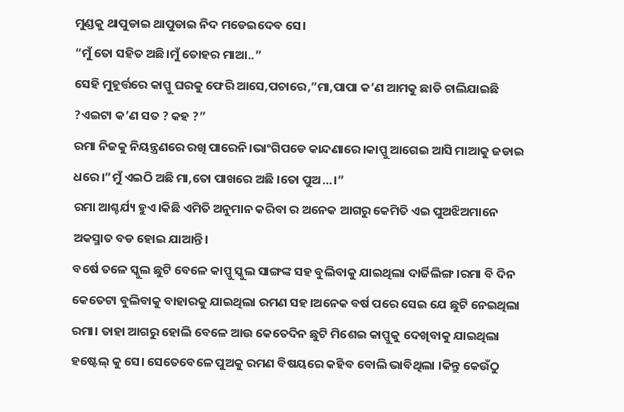ମୁଣ୍ଡକୁ ଥାପୁଡାଇ ଥାପୁଡାଇ ନିଦ ମଡେଇଦେବ ସେ।
“ମୁଁ ତୋ ସହିତ ଅଛି।ମୁଁ ତୋହର ମାଆ..”
ସେହି ମୁହୂର୍ତ୍ତରେ କାପ୍ପୁ ଘରକୁ ଫେରି ଆସେ,ପଚାରେ,”ମା,ପାପା କ’ଣ ଆମକୁ ଛାଡି ଚାଲିଯାଇଛି ?ଏଇଟା କ’ଣ ସତ ? କହ ?”
ରମା ନିଜକୁ ନିୟନ୍ତ୍ରଣରେ ରଖି ପାରେନି।ଭାଂଗିପଡେ କାନ୍ଦଣାରେ।କାପ୍ପୁ ଆଗେଇ ଆସି ମାଆକୁ ଜଡାଇ ଧରେ।”ମୁଁ ଏଇଠି ଅଛି ମା,ତୋ ପାଖରେ ଅଛି ।ତୋ ପୁଅ…।”
ରମା ଆଶ୍ଚର୍ଯ୍ୟ ହୁଏ।କିଛି ଏମିତି ଅନୁମାନ କରିବା ର ଅନେକ ଆଗରୁ କେମିତି ଏଇ ପୁଅଝିଅମାନେ ଅକସ୍ମାତ ବଡ ହୋଇ ଯାଆନ୍ତି।
ବର୍ଷେ ତଳେ ସ୍କୁଲ ଛୁଟି ବେଳେ କାପ୍ପୁ ସ୍କୁଲ ସାଙ୍ଗଙ୍କ ସହ ବୁଲିବାକୁ ଯାଇଥିଲା ଦାର୍ଜିଲିଙ୍ଗ।ରମା ବି ଦିନ କେତେଟା ବୁଲିବାକୁ ବାହାରକୁ ଯାଇଥିଲା ରମଣ ସହ।ଅନେକ ବର୍ଷ ପରେ ସେଇ ଯେ ଛୁଟି ନେଇଥିଲା ରମା। ତାହା ଆଗରୁ ହୋଲି ବେଳେ ଆଉ କେତେଦିନ ଛୁଟି ମିଶେଇ କାପ୍ପୁକୁ ଦେଖିବାକୁ ଯାଇଥିଲା ହଷ୍ଟେଲ୍ କୁ ସେ। ସେତେବେଳେ ପୁଅକୁ ରମଣ ବିଷୟରେ କହିବ ବୋଲି ଭାବିଥିଲା ।କିନ୍ତୁ କେଉଁଠୁ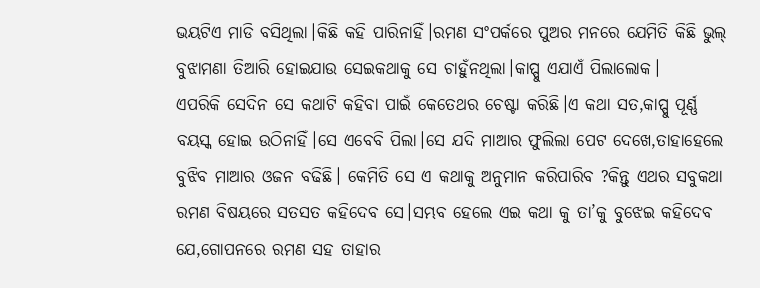ଭୟଟିଏ ମାଡି ବସିଥିଲା।କିଛି କହି ପାରିନାହିଁ।ରମଣ ସଂପର୍କରେ ପୁଅର ମନରେ ଯେମିତି କିଛି ଭୁଲ୍ ବୁଝାମଣା ତିଆରି ହୋଇଯାଉ ସେଇକଥାକୁ ସେ ଚାହୁଁନଥିଲା।କାପ୍ପୁ ଏଯାଏଁ ପିଲାଲୋକ।
ଏପରିକି ସେଦିନ ସେ କଥାଟି କହିବା ପାଇଁ କେତେଥର ଚେଷ୍ଟା କରିଛି।ଏ କଥା ସତ,କାପ୍ପୁ ପୂର୍ଣ୍ଣ ବୟସ୍କ ହୋଇ ଉଠିନାହିଁ।ସେ ଏବେବି ପିଲା।ସେ ଯଦି ମାଆର ଫୁଲିଲା ପେଟ ଦେଖେ,ତାହାହେଲେ ବୁଝିବ ମାଆର ଓଜନ ବଢିଛି। କେମିତି ସେ ଏ କଥାକୁ ଅନୁମାନ କରିପାରିବ ?କିନ୍ତୁ ଏଥର ସବୁକଥା ରମଣ ବିଷୟରେ ସତସତ କହିଦେବ ସେ।ସମ୍ଭବ ହେଲେ ଏଇ କଥା କୁ ତା’କୁ ବୁଝେଇ କହିଦେବ ଯେ,ଗୋପନରେ ରମଣ ସହ ତାହାର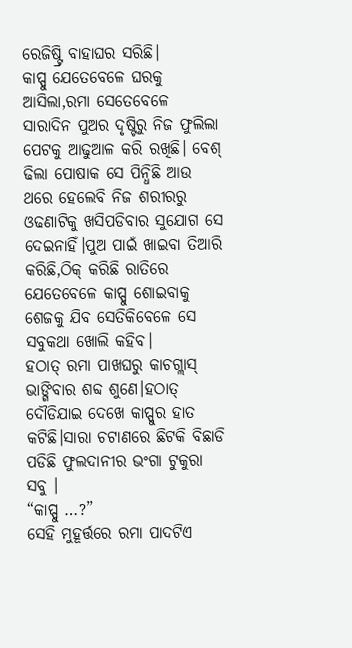ରେଜିଷ୍ଟ୍ରି ବାହାଘର ସରିଛି।
କାପ୍ପୁ ଯେତେବେଳେ ଘରକୁ ଆସିଲା,ରମା ସେତେବେଳେ ସାରାଦିନ ପୁଅର ଦୃଷ୍ଟିରୁ ନିଜ ଫୁଲିଲା ପେଟକୁ ଆଢୁଆଳ କରି ରଖିଛି। ବେଶ୍ ଢିଲା ପୋଷାକ ସେ ପିନ୍ଧିଛି ଆଉ ଥରେ ହେଲେବି ନିଜ ଶରୀରରୁ ଓଢଣାଟିକୁ ଖସିପଡିବାର ସୁଯୋଗ ସେ ଦେଇନାହିଁ।ପୁଅ ପାଇଁ ଖାଇବା ତିଆରି କରିଛି,ଠିକ୍ କରିଛି ରାତିରେ ଯେତେବେଳେ କାପ୍ପୁ ଶୋଇବାକୁ ଶେଜକୁ ଯିବ ସେତିକିବେଳେ ସେ ସବୁକଥା ଖୋଲି କହିବ।
ହଠାତ୍ ରମା ପାଖଘରୁ କାଚଗ୍ଲାସ୍ ଭାଙ୍ଗିବାର ଶବ୍ଦ ଶୁଣେ।ହଠାତ୍ ଦୌଡିଯାଇ ଦେଖେ କାପ୍ପୁର ହାତ କଟିଛି।ସାରା ଚଟାଣରେ ଛିଟକି ବିଛାଡି ପଡିଛି ଫୁଲଦାନୀର ଭଂଗା ଟୁକୁରା ସବୁ ।
“କାପ୍ପୁ …?”
ସେହି ମୁହୂର୍ତ୍ତରେ ରମା ପାଦଟିଏ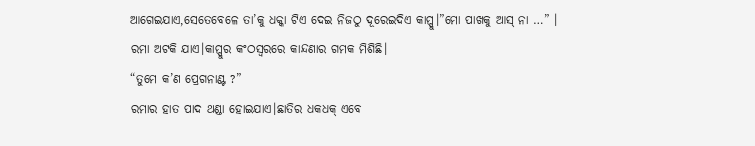ଆଗେଇଯାଏ,ସେତେବେଳେ ତା’କୁ ଧକ୍କା ଟିଏ ଦେଇ ନିଜଠୁ ଦୂରେଇଦିଏ କାପ୍ପୁ।”ମୋ ପାଖକୁ ଆସ୍ ନା …” ।
ରମା ଅଟକି ଯାଏ।କାପ୍ପୁର କଂଠସ୍ୱରରେ କାନ୍ଦଣାର ଗମକ ମିଶିଛି।
“ତୁମେ କ’ଣ ପ୍ରେଗନାଣ୍ଟ ?”
ରମାର ହାତ ପାଦ ଥଣ୍ଡା ହୋଇଯାଏ।ଛାତିର ଧକଧକ୍ ଏବେ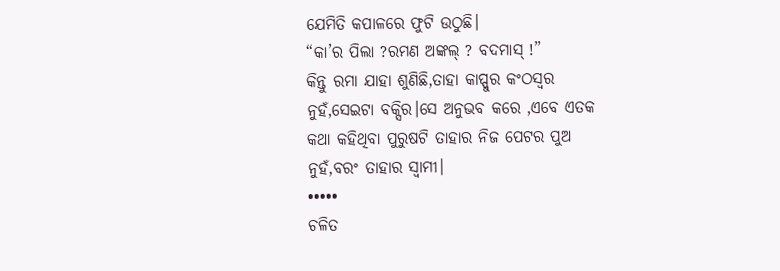ଯେମିତି କପାଳରେ ଫୁଟି ଉଠୁଛି।
“କା’ର ପିଲା ?ରମଣ ଅଙ୍କଲ୍ ? ବଦମାସ୍ !”
କିନ୍ତୁ ରମା ଯାହା ଶୁଣିଛି,ତାହା କାପ୍ପୁର କଂଠସ୍ୱର ନୁହଁ,ସେଇଟା ବକ୍ସିର।ସେ ଅନୁଭବ କରେ ,ଏବେ ଏତକ କଥା କହିଥିବା ପୁରୁଷଟି ତାହାର ନିଜ ପେଟର ପୁଅ ନୁହଁ,ବରଂ ତାହାର ସ୍ୱାମୀ।
•••••
ଚଳିତ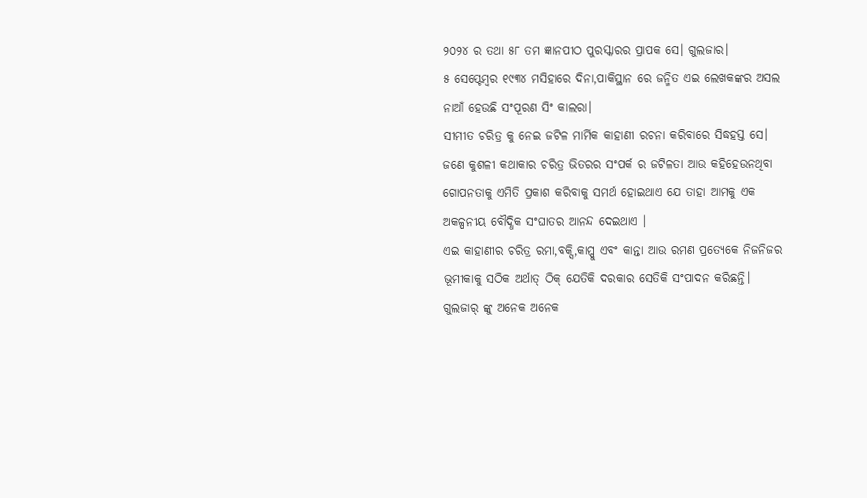୨୦୨୪ ର ତଥା ୫୮ ତମ ଜ୍ଞାନପୀଠ ପୁରସ୍କାରର ପ୍ରାପକ ସେ। ଗୁଲଜାର।
୫ ସେପ୍ଟେମ୍ବର ୧୯୩୪ ମସିହାରେ ଦିନା,ପାକିସ୍ଥାନ ରେ ଜନ୍ମିତ ଏଇ ଲେଖକଙ୍କର ଅସଲ ନାଆଁ ହେଉଛି ସଂପୂରଣ ସିଂ କାଲରା।
ସୀମୀତ ଚରିତ୍ର କୁ ନେଇ ଜଟିଳ ମାର୍ମିକ କାହାଣୀ ରଚନା କରିବାରେ ସିଦ୍ଧହସ୍ତ ସେ।
ଜଣେ କୁଶଳୀ କଥାକାର ଚରିତ୍ର ଭିତରର ସଂପର୍କ ର ଜଟିଳତା ଆଉ କହିହେଉନଥିବା ଗୋପନତାକୁ ଏମିତି ପ୍ରକାଶ କରିବାକୁ ସମର୍ଥ ହୋଇଥାଏ ଯେ ତାହା ଆମକୁ ଏକ ଅକଳ୍ପନୀୟ ବୌଦ୍ଧିକ ସଂଘାତର ଆନନ୍ଦ ଦେଇଥାଏ ।
ଏଇ କାହାଣୀର ଚରିତ୍ର ରମା,ବକ୍ସି,କାପ୍ପୁ ଏବଂ କାନ୍ତା ଆଉ ରମଣ ପ୍ରତ୍ୟେକେ ନିଜନିଜର ଭୂମୀକାକୁ ସଠିକ ଅର୍ଥାତ୍ ଠିକ୍ ଯେତିକି ଦରକାର ସେତିକି ସଂପାଦନ କରିଛନ୍ତି।
ଗୁଲଜାର୍ ଙ୍କୁ ଅନେକ ଅନେକ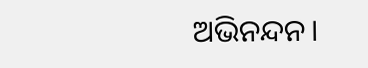ଅଭିନନ୍ଦନ।